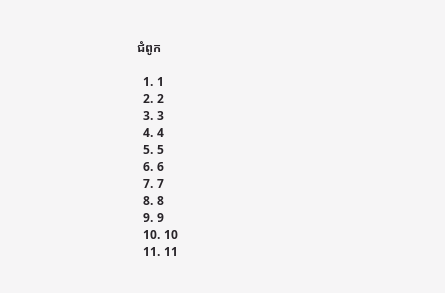ជំពូក

  1. 1
  2. 2
  3. 3
  4. 4
  5. 5
  6. 6
  7. 7
  8. 8
  9. 9
  10. 10
  11. 11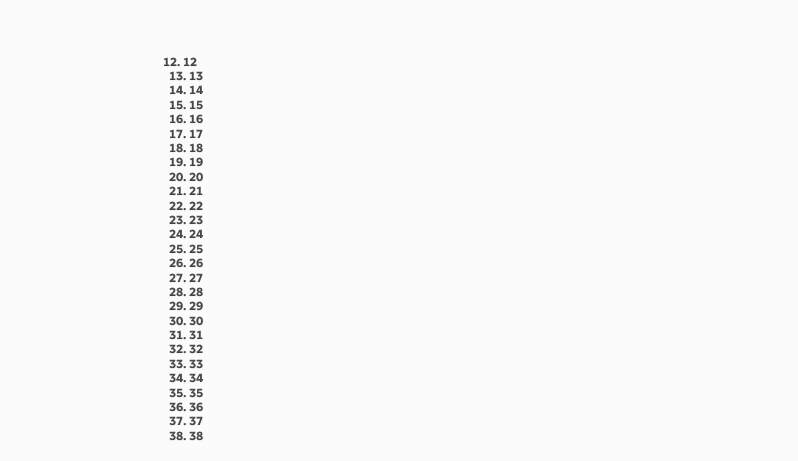12. 12
  13. 13
  14. 14
  15. 15
  16. 16
  17. 17
  18. 18
  19. 19
  20. 20
  21. 21
  22. 22
  23. 23
  24. 24
  25. 25
  26. 26
  27. 27
  28. 28
  29. 29
  30. 30
  31. 31
  32. 32
  33. 33
  34. 34
  35. 35
  36. 36
  37. 37
  38. 38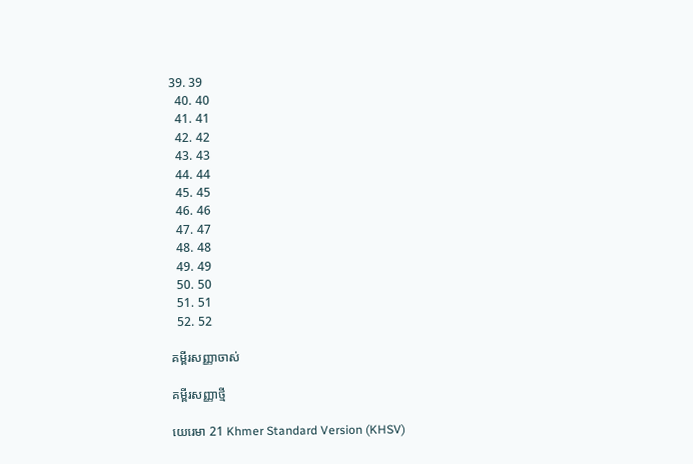39. 39
  40. 40
  41. 41
  42. 42
  43. 43
  44. 44
  45. 45
  46. 46
  47. 47
  48. 48
  49. 49
  50. 50
  51. 51
  52. 52

គម្ពីរសញ្ញាចាស់

គម្ពីរសញ្ញាថ្មី

យេរេមា 21 Khmer Standard Version (KHSV)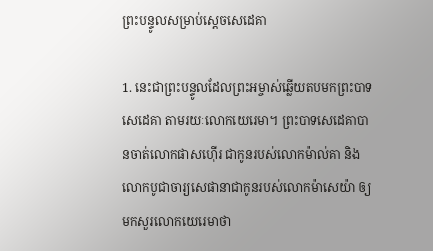ព្រះ‌បន្ទូលសម្រាប់ស្ដេចសេដេ‌គា

1. នេះជាព្រះ‌បន្ទូលដែលព្រះ‌អម្ចាស់ឆ្លើយតបមកព្រះ‌បាទសេដេ‌គា តាមរយៈលោកយេរេមា។ ព្រះ‌បាទសេដេ‌គាបានចាត់លោកផាស‌ហ៊ើរ ជាកូនរបស់លោកម៉ាល់គា និងលោកបូជា‌ចារ្យសេផា‌នាជាកូនរបស់លោកម៉ាសេ‌យ៉ា ឲ្យមកសួរលោកយេរេមាថា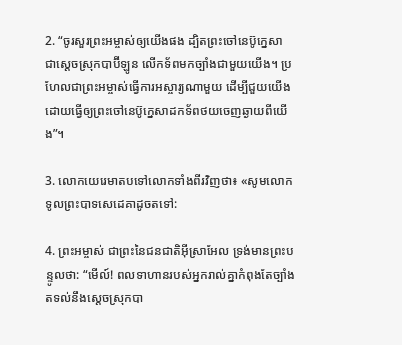2. “ចូរសួរព្រះ‌អម្ចាស់ឲ្យយើងផង ដ្បិតព្រះ‌ចៅនេប៊ូ‌ក្នេសា ជាស្ដេចស្រុកបាប៊ី‌ឡូន លើកទ័ពមកច្បាំងជាមួយយើង។ ប្រហែលជាព្រះ‌អម្ចាស់ធ្វើការអស្ចារ្យណាមួយ ដើម្បីជួយយើង ដោយធ្វើឲ្យព្រះ‌ចៅនេប៊ូ‌ក្នេសាដកទ័ពថយចេញឆ្ងាយពីយើង”។

3. លោកយេរេមាតបទៅលោកទាំងពីរវិញថា៖ «សូមលោកទូលព្រះ‌បាទសេដេ‌គាដូចតទៅ:

4. ព្រះ‌អម្ចាស់ ជាព្រះនៃជន‌ជាតិអ៊ីស្រា‌អែល ទ្រង់មានព្រះ‌បន្ទូលថា: “មើល៍! ពលទាហានរបស់អ្នករាល់គ្នាកំពុងតែច្បាំងតទល់នឹងស្ដេចស្រុកបា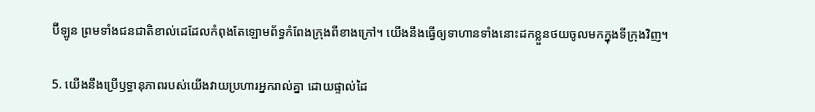ប៊ី‌ឡូន ព្រមទាំងជន‌ជាតិខាល់ដេដែលកំពុងតែឡោម‌ព័ទ្ធកំពែងក្រុងពីខាងក្រៅ។ យើងនឹងធ្វើឲ្យទាហានទាំងនោះដកខ្លួនថយចូលមកក្នុងទីក្រុងវិញ។

5. យើងនឹងប្រើឫទ្ធា‌នុភាពរបស់យើងវាយប្រហារអ្នករាល់គ្នា ដោយផ្ទាល់ដៃ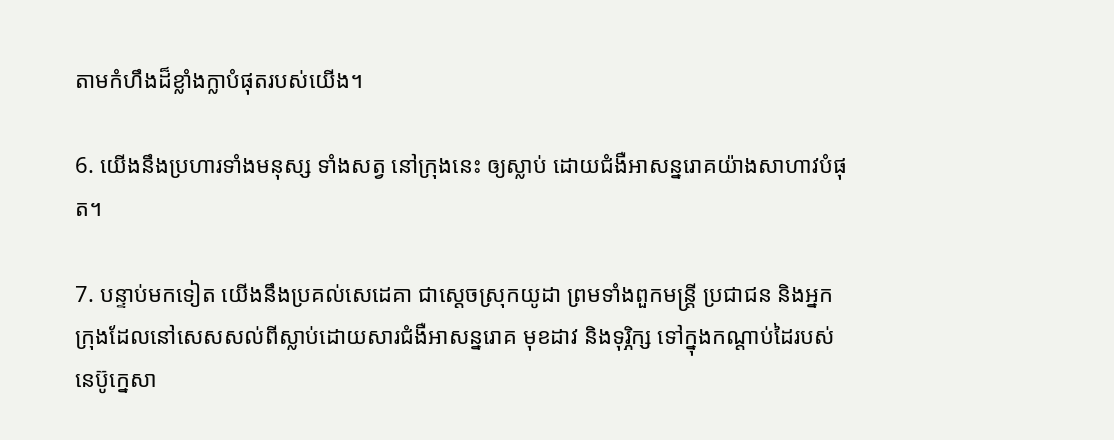តាមកំហឹងដ៏ខ្លាំង‌ក្លាបំផុតរបស់យើង។

6. យើងនឹងប្រហារទាំងមនុស្ស ទាំងសត្វ នៅក្រុងនេះ ឲ្យស្លាប់ ដោយជំងឺអាសន្ន‌រោគយ៉ាងសាហាវបំផុត។

7. បន្ទាប់មកទៀត យើងនឹងប្រគល់សេដេ‌គា ជាស្ដេចស្រុកយូដា ព្រមទាំងពួកមន្ត្រី ប្រជា‌ជន និងអ្នកក្រុងដែលនៅសេស‌សល់ពីស្លាប់ដោយ‌សារជំងឺអាសន្ន‌រោគ មុខដាវ និងទុរ្ភិក្ស ទៅក្នុងកណ្ដាប់ដៃរបស់នេប៊ូ‌ក្នេសា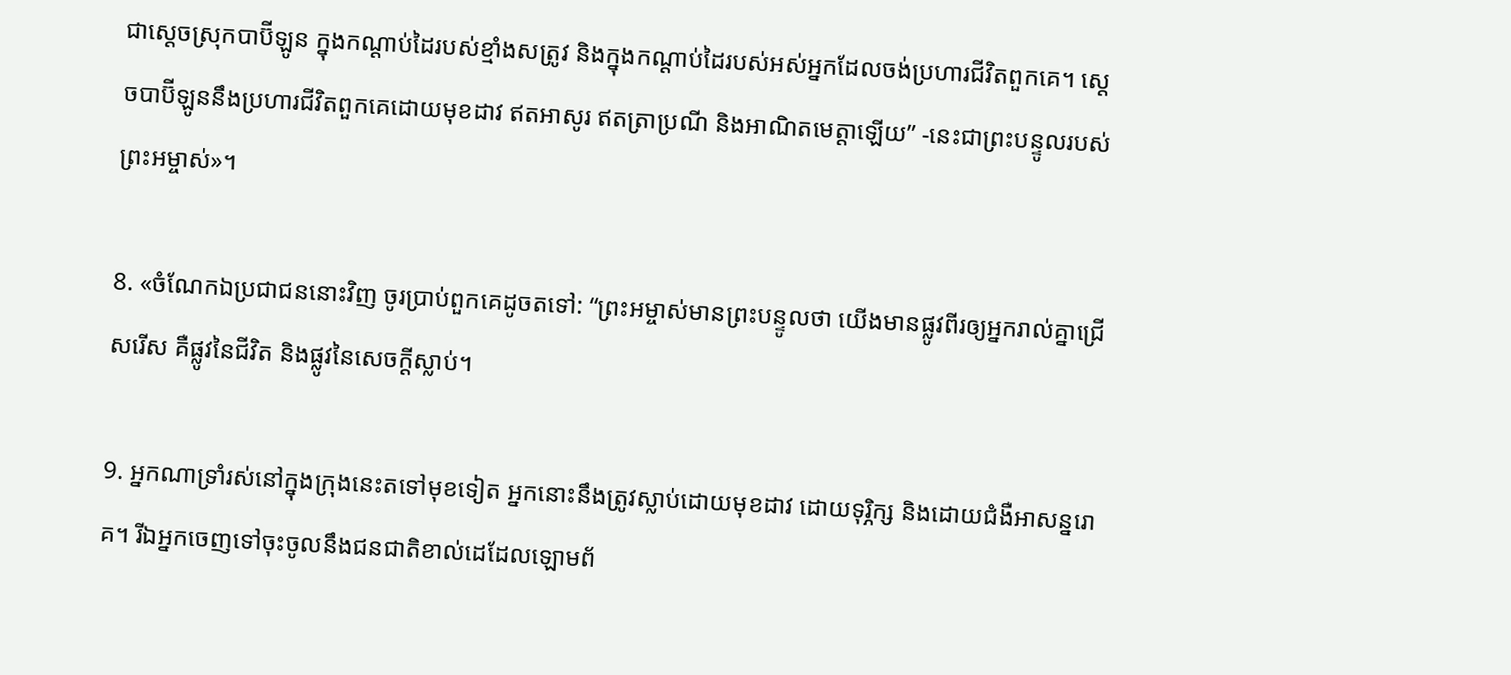ជាស្ដេចស្រុកបាប៊ី‌ឡូន ក្នុងកណ្ដាប់ដៃរបស់ខ្មាំងសត្រូវ និងក្នុងកណ្ដាប់ដៃរបស់អស់អ្នកដែលចង់ប្រហារជីវិតពួកគេ។ ស្ដេចបាប៊ី‌ឡូននឹងប្រហារជីវិតពួកគេដោយមុខដាវ ឥតអាសូរ ឥតត្រាប្រណី និងអាណិតមេត្តាឡើយ” -នេះជាព្រះ‌បន្ទូលរបស់ព្រះ‌អម្ចាស់»។

8. «ចំណែកឯប្រជា‌ជននោះវិញ ចូរប្រាប់ពួកគេដូចតទៅ: “ព្រះ‌អម្ចាស់មានព្រះ‌បន្ទូលថា យើងមានផ្លូវពីរឲ្យអ្នករាល់គ្នាជ្រើសរើស គឺផ្លូវនៃជីវិត និងផ្លូវនៃសេចក្ដីស្លាប់។

9. អ្នកណាទ្រាំរស់នៅក្នុងក្រុងនេះតទៅមុខទៀត អ្នកនោះនឹងត្រូវស្លាប់ដោយមុខដាវ ដោយទុរ្ភិក្ស និងដោយជំងឺអាសន្ន‌រោគ។ រីឯអ្នកចេញទៅចុះចូលនឹងជន‌ជាតិខាល់ដេដែលឡោម‌ព័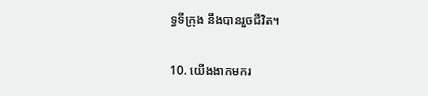ទ្ធទីក្រុង នឹងបានរួចជីវិត។

10. យើងងាកមករ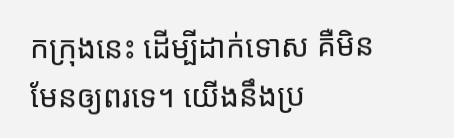កក្រុងនេះ ដើម្បីដាក់ទោស គឺមិនមែនឲ្យពរទេ។ យើងនឹងប្រ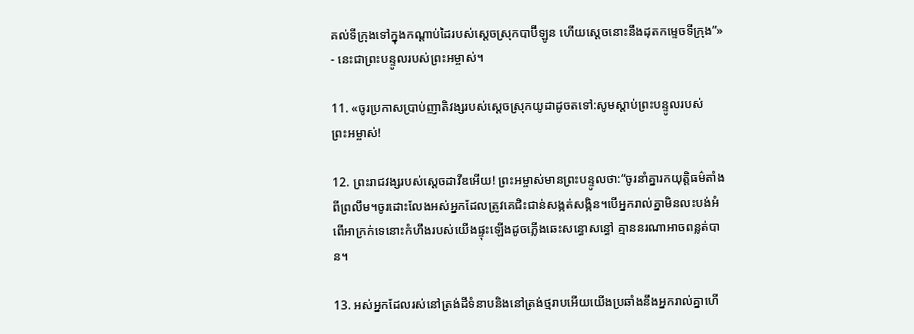គល់ទីក្រុងទៅក្នុងកណ្ដាប់ដៃរបស់ស្ដេចស្រុកបាប៊ី‌ឡូន ហើយស្ដេចនោះនឹងដុតកម្ទេចទីក្រុង”» - នេះជាព្រះ‌បន្ទូលរបស់ព្រះ‌អម្ចាស់។

11. «ចូរប្រកាសប្រាប់ញាតិ‌វង្សរបស់ស្ដេចស្រុកយូដាដូចតទៅ:សូមស្ដាប់ព្រះ‌បន្ទូលរបស់ព្រះ‌អម្ចាស់!

12. ព្រះ‌រាជ‌វង្សរបស់ស្ដេចដាវីឌអើយ! ព្រះ‌អម្ចាស់មានព្រះ‌បន្ទូលថា:“ចូរនាំគ្នារកយុត្តិធម៌តាំងពីព្រលឹម។ចូរដោះលែងអស់អ្នកដែលត្រូវគេជិះ‌ជាន់សង្កត់‌សង្កិន។បើអ្នករាល់គ្នាមិនលះ‌បង់អំពើអាក្រក់ទេនោះកំហឹងរបស់យើងផ្ទុះឡើងដូចភ្លើងឆេះសន្ធោ‌សន្ធៅ គ្មាននរណាអាចពន្លត់បាន។

13. អស់អ្នកដែលរស់នៅត្រង់ដីទំនាបនិងនៅត្រង់ថ្មរាបអើយយើងប្រឆាំងនឹងអ្នករាល់គ្នាហើ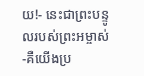យ!- នេះជាព្រះ‌បន្ទូលរបស់ព្រះ‌អម្ចាស់ -គឺយើងប្រ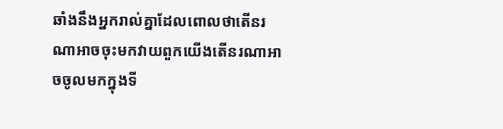ឆាំងនឹងអ្នករាល់គ្នាដែលពោលថាតើនរណាអាចចុះមកវាយពួកយើងតើនរណាអាចចូលមកក្នុងទី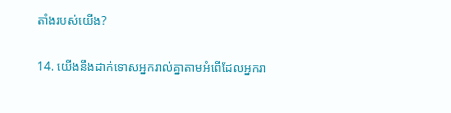តាំងរបស់យើង?

14. យើងនឹងដាក់ទោសអ្នករាល់គ្នាតាមអំពើដែលអ្នករា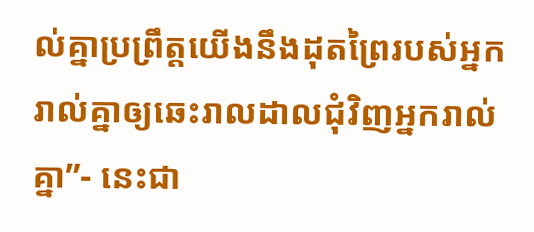ល់គ្នាប្រព្រឹត្តយើងនឹងដុតព្រៃរបស់អ្នករាល់គ្នាឲ្យឆេះរាល‌ដាលជុំ‌វិញអ្នករាល់គ្នា”- នេះជា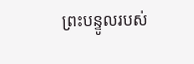ព្រះ‌បន្ទូលរបស់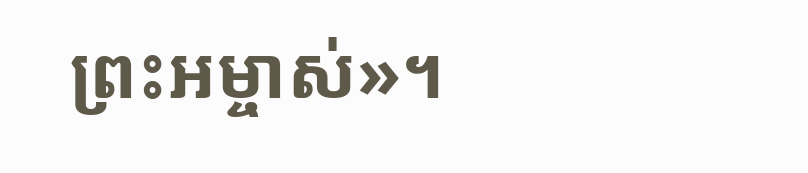ព្រះ‌អម្ចាស់»។